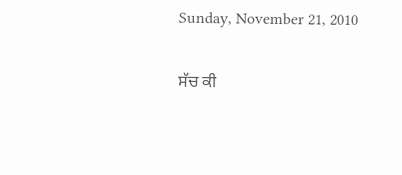Sunday, November 21, 2010

ਸੱਚ ਕੀ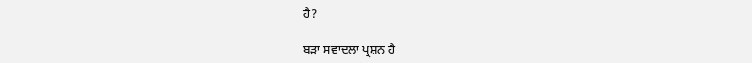ਹੈ?

ਬੜਾ ਸਵਾਦਲਾ ਪ੍ਰਸ਼ਨ ਹੈ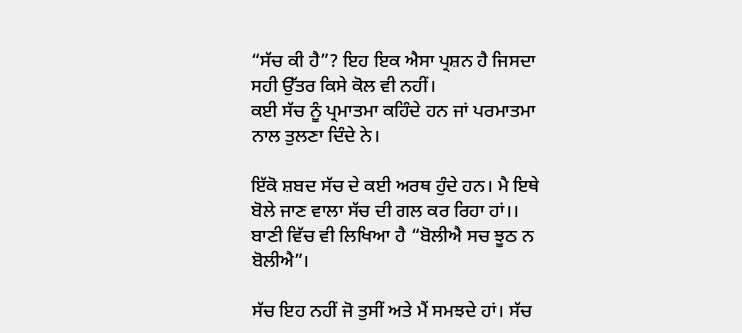“ਸੱਚ ਕੀ ਹੈ”? ਇਹ ਇਕ ਐਸਾ ਪ੍ਰਸ਼ਨ ਹੈ ਜਿਸਦਾ ਸਹੀ ਉੱਤਰ ਕਿਸੇ ਕੋਲ ਵੀ ਨਹੀਂ।
ਕਈ ਸੱਚ ਨੂੰ ਪ੍ਰਮਾਤਮਾ ਕਹਿੰਦੇ ਹਨ ਜਾਂ ਪਰਮਾਤਮਾ ਨਾਲ ਤੁਲਣਾ ਦਿੰਦੇ ਨੇ।

ਇੱਕੋ ਸ਼ਬਦ ਸੱਚ ਦੇ ਕਈ ਅਰਥ ਹੁੰਦੇ ਹਨ। ਮੈ ਇਥੇ ਬੋਲੇ ਜਾਣ ਵਾਲਾ ਸੱਚ ਦੀ ਗਲ ਕਰ ਰਿਹਾ ਹਾਂ।। ਬਾਣੀ ਵਿੱਚ ਵੀ ਲਿਖਿਆ ਹੈ “ਬੋਲੀਐ ਸਚ ਝੂਠ ਨ ਬੋਲੀਐ”।

ਸੱਚ ਇਹ ਨਹੀਂ ਜੋ ਤੁਸੀਂ ਅਤੇ ਮੈਂ ਸਮਝਦੇ ਹਾਂ। ਸੱਚ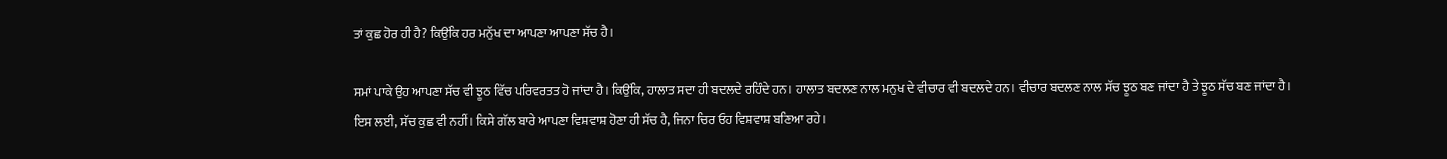ਤਾਂ ਕੁਛ ਹੋਰ ਹੀ ਹੈ? ਕਿਉਂਕਿ ਹਰ ਮਨੁੱਖ ਦਾ ਆਪਣਾ ਆਪਣਾ ਸੱਚ ਹੈ।

ਸਮਾਂ ਪਾਕੇ ਉਹ ਆਪਣਾ ਸੱਚ ਵੀ ਝੂਠ ਵਿੱਚ ਪਰਿਵਰਤਤ ਹੋ ਜਾਂਦਾ ਹੈ। ਕਿਉਂਕਿ, ਹਾਲਾਤ ਸਦਾ ਹੀ ਬਦਲਦੇ ਰਹਿੰਦੇ ਹਨ। ਹਾਲਾਤ ਬਦਲਣ ਨਾਲ ਮਨੁਖ ਦੇ ਵੀਚਾਰ ਵੀ ਬਦਲਦੇ ਹਨ। ਵੀਚਾਰ ਬਦਲਣ ਨਾਲ ਸੱਚ ਝੂਠ ਬਣ ਜਾਂਦਾ ਹੈ ਤੇ ਝੂਠ ਸੱਚ ਬਣ ਜਾਂਦਾ ਹੈ। ਇਸ ਲਈ, ਸੱਚ ਕੁਛ ਵੀ ਨਹੀਂ। ਕਿਸੇ ਗੱਲ ਬਾਰੇ ਆਪਣਾ ਵਿਸ਼ਵਾਸ਼ ਹੋਣਾ ਹੀ ਸੱਚ ਹੈ, ਜਿਨਾ ਚਿਰ ਓਹ ਵਿਸ਼ਵਾਸ਼ ਬਣਿਆ ਰਹੇ।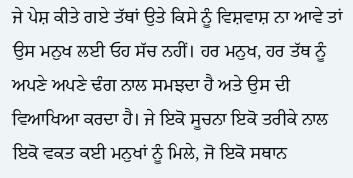ਜੇ ਪੇਸ਼ ਕੀਤੇ ਗਏ ਤੱਥਾਂ ਉਤੇ ਕਿਸੇ ਨੂੰ ਵਿਸ਼ਵਾਸ਼ ਨਾ ਆਵੇ ਤਾਂ ਉਸ ਮਨੁਖ ਲਈ ਓਹ ਸੱਚ ਨਹੀਂ। ਹਰ ਮਨੁਖ, ਹਰ ਤੱਥ ਨੂੰ ਅਪਣੇ ਅਪਣੇ ਢੰਗ ਨਾਲ ਸਮਝਦਾ ਹੈ ਅਤੇ ਉਸ ਦੀ ਵਿਆਖਿਆ ਕਰਦਾ ਹੈ। ਜੇ ਇਕੋ ਸੂਚਨਾ ਇਕੋ ਤਰੀਕੇ ਨਾਲ ਇਕੋ ਵਕਤ ਕਈ ਮਨੁਖਾਂ ਨੂੰ ਮਿਲੇ, ਜੋ ਇਕੋ ਸਥਾਨ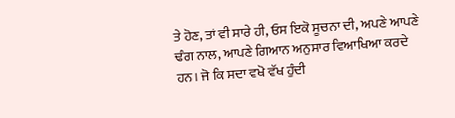ਤੇ ਹੋਣ, ਤਾਂ ਵੀ ਸਾਰੇ ਹੀ, ਓਸ ਇਕੋ ਸੂਚਨਾ ਦੀ, ਅਪਣੇ ਆਪਣੇ ਢੰਗ ਨਾਲ, ਆਪਣੇ ਗਿਆਨ ਅਨੁਸਾਰ ਵਿਆਖਿਆ ਕਰਦੇ ਹਨ। ਜੋ ਕਿ ਸਦਾ ਵਖੋ ਵੱਖ ਹੁੰਦੀ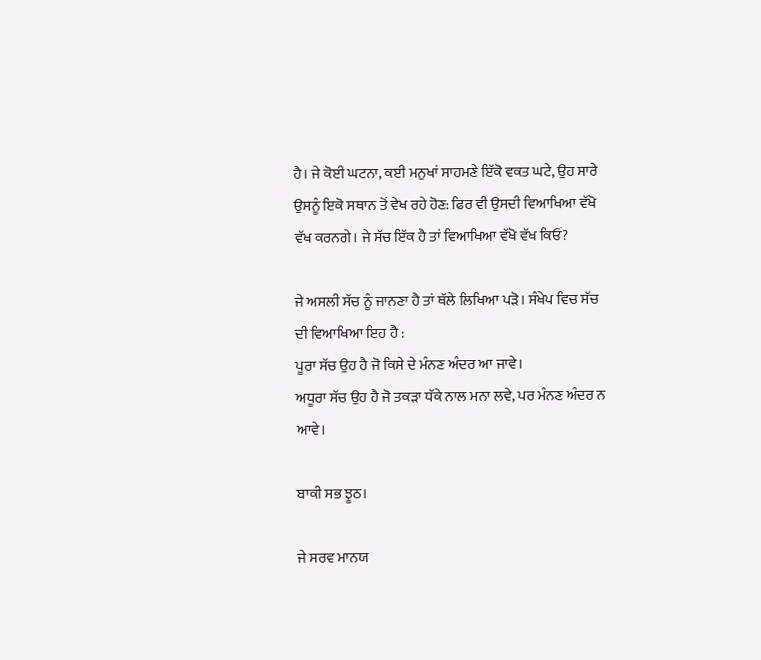ਹੈ। ਜੇ ਕੋਈ ਘਟਨਾ, ਕਈ ਮਨੁਖਾਂ ਸਾਹਮਣੇ ਇੱਕੋ ਵਕਤ ਘਟੇ, ਉਹ ਸਾਰੇ ਉਸਨੂੰ ਇਕੋ ਸਥਾਨ ਤੋਂ ਵੇਖ ਰਹੇ ਹੋਣ: ਫਿਰ ਵੀ ਉਸਦੀ ਵਿਆਖਿਆ ਵੱਖੋ ਵੱਖ ਕਰਨਗੇ। ਜੇ ਸੱਚ ਇੱਕ ਹੈ ਤਾਂ ਵਿਆਖਿਆ ਵੱਖੋ ਵੱਖ ਕਿਓਂ?

ਜੇ ਅਸਲੀ ਸੱਚ ਨੂੰ ਜਾਨਣਾ ਹੈ ਤਾਂ ਥੱਲੇ ਲਿਖਿਆ ਪੜੋ। ਸੰਖੇਪ ਵਿਚ ਸੱਚ ਦੀ ਵਿਆਖਿਆ ਇਹ ਹੈ :
ਪੂਰਾ ਸੱਚ ਉਹ ਹੈ ਜੋ ਕਿਸੇ ਦੇ ਮੰਨਣ ਅੰਦਰ ਆ ਜਾਵੇ।
ਅਧੂਰਾ ਸੱਚ ਉਹ ਹੈ ਜੋ ਤਕੜਾ ਧੱਕੇ ਨਾਲ ਮਨਾ ਲਵੇ, ਪਰ ਮੰਨਣ ਅੰਦਰ ਨ ਆਵੇ।

ਬਾਕੀ ਸਭ ਝੂਠ।

ਜੇ ਸਰਵ ਮਾਨਯ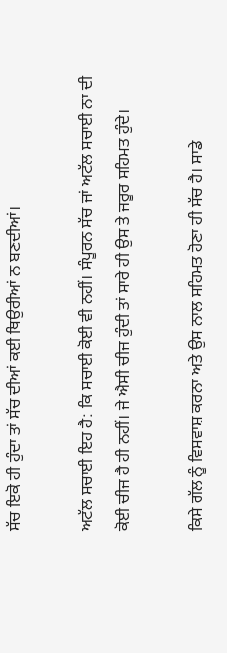ਸੱਚ ਇਕੋ ਹੀ ਹੁੰਦਾ ਤਾਂ ਸੱਚ ਦੀਆਂ ਕਈ ਥਿਉਰੀਆਂ ਨ ਬਣਦੀਆਂ।

ਅਟੱਲ ਸਚਾਈ ਇਹ ਹੈ: ਕਿ ਸਚਾਈ ਕੋਈ ਵੀ ਨਹੀਂ। ਸੰਪੂਰਨ ਸੱਚ ਜਾਂ ਅਟੱਲ ਸਚਾਈ ਨਾ ਦੀ ਕੋਈ ਚੀਜ ਹੈ ਹੀ ਨਹੀਂ। ਜੇ ਐਸੀ ਚੀਜ ਹੁੰਦੀ ਤਾਂ ਸਾਰੇ ਹੀ ਉਸ ਤੇ ਜਰੂਰ ਸਹਿਮਤ ਹੁੰਦੇ।

ਕਿਸੇ ਗੱਲ ਨੂੰ ਵਿਸਵਾਸ਼ ਕਰਨਾ ਅਤੇ ਉਸ ਨਾਲ ਸਹਿਮਤ ਹੋਣਾ ਹੀ ਸੱਚ ਹੈ। ਸਾਡੇ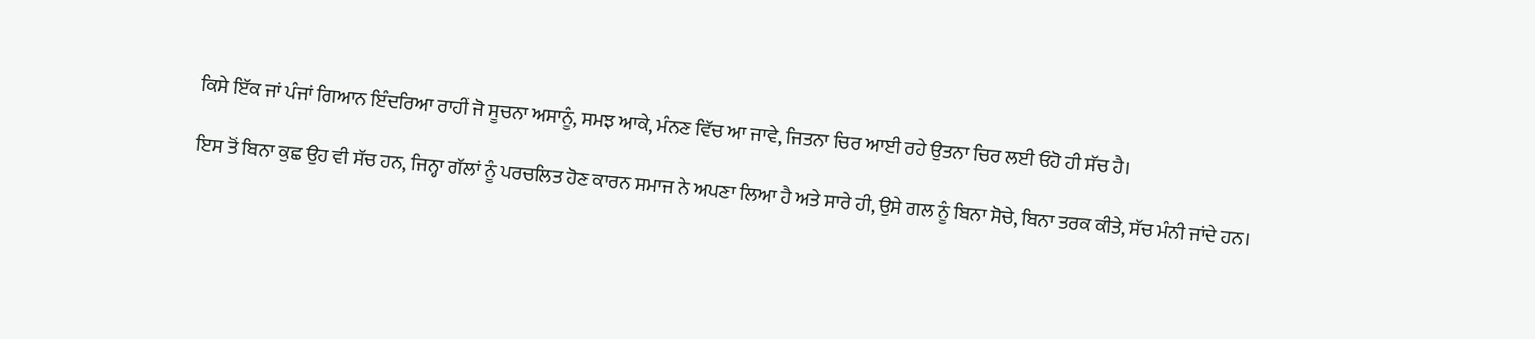ਕਿਸੇ ਇੱਕ ਜਾਂ ਪੰਜਾਂ ਗਿਆਨ ਇੰਦਰਿਆ ਰਾਹੀਂ ਜੋ ਸੂਚਨਾ ਅਸਾਨੂੰ, ਸਮਝ ਆਕੇ, ਮੰਨਣ ਵਿੱਚ ਆ ਜਾਵੇ, ਜਿਤਨਾ ਚਿਰ ਆਈ ਰਹੇ ਉਤਨਾ ਚਿਰ ਲਈ ਓਹੋ ਹੀ ਸੱਚ ਹੈ।

ਇਸ ਤੋਂ ਬਿਨਾ ਕੁਛ ਉਹ ਵੀ ਸੱਚ ਹਨ, ਜਿਨ੍ਹਾ ਗੱਲਾਂ ਨੂੰ ਪਰਚਲਿਤ ਹੋਣ ਕਾਰਨ ਸਮਾਜ ਨੇ ਅਪਣਾ ਲਿਆ ਹੈ ਅਤੇ ਸਾਰੇ ਹੀ, ਉਸੇ ਗਲ ਨੂੰ ਬਿਨਾ ਸੋਚੇ, ਬਿਨਾ ਤਰਕ ਕੀਤੇ, ਸੱਚ ਮੰਨੀ ਜਾਂਦੇ ਹਨ।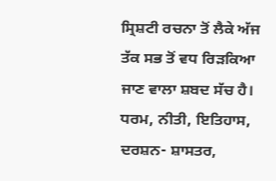ਸ੍ਰਿਸ਼ਟੀ ਰਚਨਾ ਤੋਂ ਲੈਕੇ ਅੱਜ ਤੱਕ ਸਭ ਤੋਂ ਵਧ ਰਿੜਕਿਆ ਜਾਣ ਵਾਲਾ ਸ਼ਬਦ ਸੱਚ ਹੈ। ਧਰਮ, ਨੀਤੀ, ਇਤਿਹਾਸ, ਦਰਸ਼ਨ- ਸ਼ਾਸਤਰ,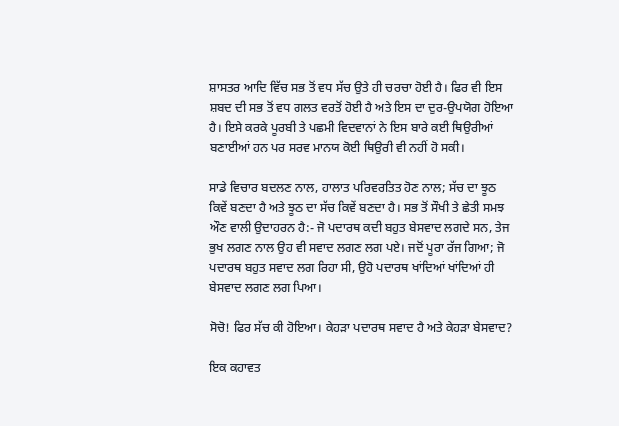ਸ਼ਾਸਤਰ ਆਦਿ ਵਿੱਚ ਸਭ ਤੋਂ ਵਧ ਸੱਚ ਉਤੇ ਹੀ ਚਰਚਾ ਹੋਈ ਹੈ। ਫਿਰ ਵੀ ਇਸ ਸ਼ਬਦ ਦੀ ਸਭ ਤੋਂ ਵਧ ਗਲਤ ਵਰਤੋਂ ਹੋਈ ਹੈ ਅਤੇ ਇਸ ਦਾ ਦੁਰ-ਉਪਯੋਗ ਹੋਇਆ ਹੈ। ਇਸੇ ਕਰਕੇ ਪੂਰਬੀ ਤੇ ਪਛਮੀ ਵਿਦਵਾਨਾਂ ਨੇ ਇਸ ਬਾਰੇ ਕਈ ਥਿਉਰੀਆਂ ਬਣਾਈਆਂ ਹਨ ਪਰ ਸਰਵ ਮਾਨਯ ਕੋਈ ਥਿਉਰੀ ਵੀ ਨਹੀਂ ਹੋ ਸਕੀ।

ਸਾਡੇ ਵਿਚਾਰ ਬਦਲਣ ਨਾਲ, ਹਾਲਾਤ ਪਰਿਵਰਤਿਤ ਹੋਣ ਨਾਲ; ਸੱਚ ਦਾ ਝੂਠ ਕਿਵੇਂ ਬਣਦਾ ਹੈ ਅਤੇ ਝੂਠ ਦਾ ਸੱਚ ਕਿਵੇਂ ਬਣਦਾ ਹੈ। ਸਭ ਤੋਂ ਸੌਖੀ ਤੇ ਛੇਤੀ ਸਮਝ ਔਣ ਵਾਲੀ ਉਦਾਹਰਨ ਹੈ:- ਜੋ ਪਦਾਰਥ ਕਦੀ ਬਹੁਤ ਬੇਸਵਾਦ ਲਗਦੇ ਸਨ, ਤੇਜ ਭੁਖ ਲਗਣ ਨਾਲ ਉਹ ਵੀ ਸਵਾਦ ਲਗਣ ਲਗ ਪਏ। ਜਦੋਂ ਪੂਰਾ ਰੱਜ ਗਿਆ; ਜੋ ਪਦਾਰਥ ਬਹੁਤ ਸਵਾਦ ਲਗ ਰਿਹਾ ਸੀ, ਉਹੋ ਪਦਾਰਥ ਖਾਂਦਿਆਂ ਖਾਂਦਿਆਂ ਹੀ ਬੇਸਵਾਦ ਲਗਣ ਲਗ ਪਿਆ।

ਸੋਚੋ! ਫਿਰ ਸੱਚ ਕੀ ਹੋਇਆ। ਕੇਹੜਾ ਪਦਾਰਥ ਸਵਾਦ ਹੈ ਅਤੇ ਕੇਹੜਾ ਬੇਸਵਾਦ?

ਇਕ ਕਹਾਵਤ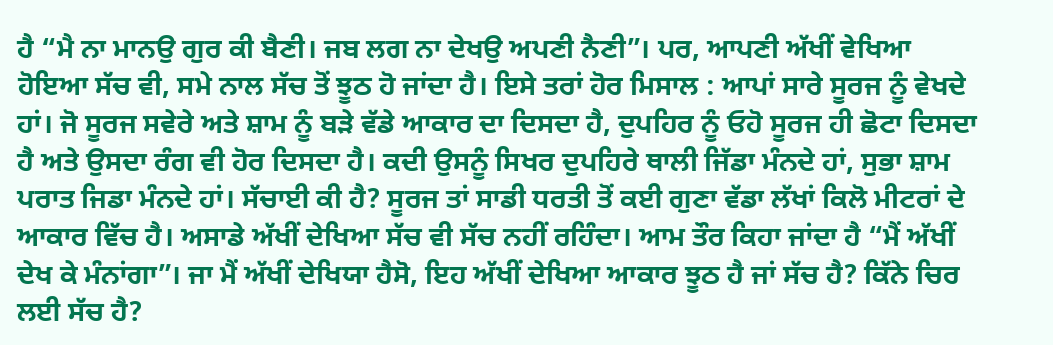ਹੈ “ਮੈ ਨਾ ਮਾਨਉ ਗੁਰ ਕੀ ਬੈਣੀ। ਜਬ ਲਗ ਨਾ ਦੇਖਉ ਅਪਣੀ ਨੈਣੀ”। ਪਰ, ਆਪਣੀ ਅੱਖੀਂ ਵੇਖਿਆ ਹੋਇਆ ਸੱਚ ਵੀ, ਸਮੇ ਨਾਲ ਸੱਚ ਤੋਂ ਝੂਠ ਹੋ ਜਾਂਦਾ ਹੈ। ਇਸੇ ਤਰਾਂ ਹੋਰ ਮਿਸਾਲ : ਆਪਾਂ ਸਾਰੇ ਸੂਰਜ ਨੂੰ ਵੇਖਦੇ ਹਾਂ। ਜੋ ਸੂਰਜ ਸਵੇਰੇ ਅਤੇ ਸ਼ਾਮ ਨੂੰ ਬੜੇ ਵੱਡੇ ਆਕਾਰ ਦਾ ਦਿਸਦਾ ਹੈ, ਦੁਪਹਿਰ ਨੂੰ ਓਹੋ ਸੂਰਜ ਹੀ ਛੋਟਾ ਦਿਸਦਾ ਹੈ ਅਤੇ ਉਸਦਾ ਰੰਗ ਵੀ ਹੋਰ ਦਿਸਦਾ ਹੈ। ਕਦੀ ਉਸਨੂੰ ਸਿਖਰ ਦੁਪਹਿਰੇ ਥਾਲੀ ਜਿੱਡਾ ਮੰਨਦੇ ਹਾਂ, ਸੁਭਾ ਸ਼ਾਮ ਪਰਾਤ ਜਿਡਾ ਮੰਨਦੇ ਹਾਂ। ਸੱਚਾਈ ਕੀ ਹੈ? ਸੂਰਜ ਤਾਂ ਸਾਡੀ ਧਰਤੀ ਤੋਂ ਕਈ ਗੁਣਾ ਵੱਡਾ ਲੱਖਾਂ ਕਿਲੋ ਮੀਟਰਾਂ ਦੇ ਆਕਾਰ ਵਿੱਚ ਹੈ। ਅਸਾਡੇ ਅੱਖੀਂ ਦੇਖਿਆ ਸੱਚ ਵੀ ਸੱਚ ਨਹੀਂ ਰਹਿੰਦਾ। ਆਮ ਤੌਰ ਕਿਹਾ ਜਾਂਦਾ ਹੈ “ਮੈਂ ਅੱਖੀਂ ਦੇਖ ਕੇ ਮੰਨਾਂਗਾ”। ਜਾ ਮੈਂ ਅੱਖੀਂ ਦੇਖਿਯਾ ਹੈਸੋ, ਇਹ ਅੱਖੀਂ ਦੇਖਿਆ ਆਕਾਰ ਝੂਠ ਹੈ ਜਾਂ ਸੱਚ ਹੈ? ਕਿੱਨੇ ਚਿਰ ਲਈ ਸੱਚ ਹੈ?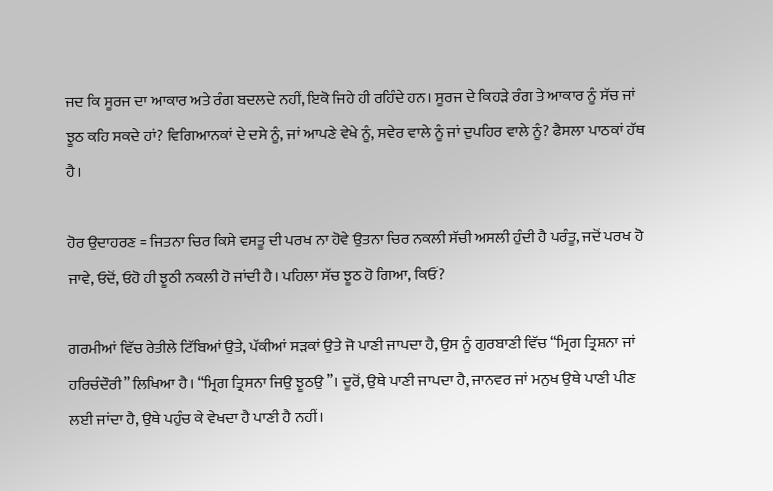ਜਦ ਕਿ ਸੂਰਜ ਦਾ ਆਕਾਰ ਅਤੇ ਰੰਗ ਬਦਲਦੇ ਨਹੀਂ, ਇਕੋ ਜਿਹੇ ਹੀ ਰਹਿੰਦੇ ਹਨ। ਸੂਰਜ ਦੇ ਕਿਹੜੇ ਰੰਗ ਤੇ ਆਕਾਰ ਨੂੰ ਸੱਚ ਜਾਂ ਝੂਠ ਕਹਿ ਸਕਦੇ ਹਾਂ? ਵਿਗਿਆਨਕਾਂ ਦੇ ਦਸੇ ਨੂੰ, ਜਾਂ ਆਪਣੇ ਵੇਖੇ ਨੂੰ, ਸਵੇਰ ਵਾਲੇ ਨੂੰ ਜਾਂ ਦੁਪਹਿਰ ਵਾਲੇ ਨੂੰ? ਫੈਸਲਾ ਪਾਠਕਾਂ ਹੱਥ ਹੈ।

ਹੋਰ ਉਦਾਹਰਣ = ਜਿਤਨਾ ਚਿਰ ਕਿਸੇ ਵਸਤੂ ਦੀ ਪਰਖ ਨਾ ਹੋਵੇ ਉਤਨਾ ਚਿਰ ਨਕਲੀ ਸੱਚੀ ਅਸਲੀ ਹੁੰਦੀ ਹੈ ਪਰੰਤੂ, ਜਦੋਂ ਪਰਖ ਹੋ ਜਾਵੇ, ਓਦੋਂ, ਓਹੋ ਹੀ ਝੂਠੀ ਨਕਲੀ ਹੋ ਜਾਂਦੀ ਹੈ। ਪਹਿਲਾ ਸੱਚ ਝੂਠ ਹੋ ਗਿਆ, ਕਿਓਂ?

ਗਰਮੀਆਂ ਵਿੱਚ ਰੇਤੀਲੇ ਟਿੱਬਿਆਂ ਉਤੇ, ਪੱਕੀਆਂ ਸੜਕਾਂ ਉਤੇ ਜੋ ਪਾਣੀ ਜਾਪਦਾ ਹੈ, ਉਸ ਨੂੰ ਗੁਰਬਾਣੀ ਵਿੱਚ “ਮ੍ਰਿਗ ਤ੍ਰਿਸ਼ਨਾ ਜਾਂ ਹਰਿਚੰਦੌਰੀ” ਲਿਖਿਆ ਹੈ। “ਮ੍ਰਿਗ ਤ੍ਰਿਸਨਾ ਜਿਉ ਝੂਠਉ”। ਦੂਰੋਂ, ਉਥੇ ਪਾਣੀ ਜਾਪਦਾ ਹੈ, ਜਾਨਵਰ ਜਾਂ ਮਨੁਖ ਉਥੇ ਪਾਣੀ ਪੀਣ ਲਈ ਜਾਂਦਾ ਹੈ, ਉਥੇ ਪਹੁੰਚ ਕੇ ਵੇਖਦਾ ਹੈ ਪਾਣੀ ਹੈ ਨਹੀਂ।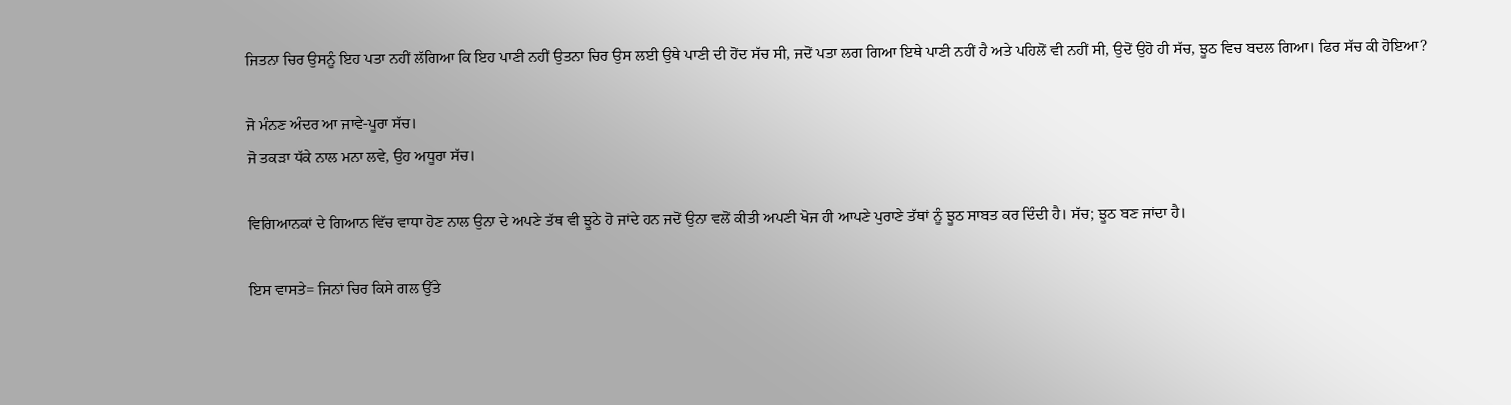ਜਿਤਨਾ ਚਿਰ ਉਸਨੂੰ ਇਹ ਪਤਾ ਨਹੀਂ ਲੱਗਿਆ ਕਿ ਇਹ ਪਾਣੀ ਨਹੀਂ ਉਤਨਾ ਚਿਰ ਉਸ ਲਈ ਉਥੇ ਪਾਣੀ ਦੀ ਹੋਂਦ ਸੱਚ ਸੀ, ਜਦੋਂ ਪਤਾ ਲਗ ਗਿਆ ਇਥੇ ਪਾਣੀ ਨਹੀਂ ਹੈ ਅਤੇ ਪਹਿਲੋਂ ਵੀ ਨਹੀਂ ਸੀ, ਉਦੋਂ ਉਹੋ ਹੀ ਸੱਚ, ਝੂਠ ਵਿਚ ਬਦਲ ਗਿਆ। ਫਿਰ ਸੱਚ ਕੀ ਹੋਇਆ?

ਜੋ ਮੰਨਣ ਅੰਦਰ ਆ ਜਾਵੇ-ਪੂਰਾ ਸੱਚ।
ਜੋ ਤਕੜਾ ਧੱਕੇ ਨਾਲ ਮਨਾ ਲਵੇ, ਉਹ ਅਧੂਰਾ ਸੱਚ।

ਵਿਗਿਆਨਕਾਂ ਦੇ ਗਿਆਨ ਵਿੱਚ ਵਾਧਾ ਹੋਣ ਨਾਲ ਉਨਾ ਦੇ ਅਪਣੇ ਤੱਥ ਵੀ ਝੂਠੇ ਹੋ ਜਾਂਦੇ ਹਨ ਜਦੋਂ ਉਨਾ ਵਲੋਂ ਕੀਤੀ ਅਪਣੀ ਖੋਜ ਹੀ ਆਪਣੇ ਪੁਰਾਣੇ ਤੱਥਾਂ ਨੂੰ ਝੂਠ ਸਾਬਤ ਕਰ ਦਿੰਦੀ ਹੈ। ਸੱਚ; ਝੂਠ ਬਣ ਜਾਂਦਾ ਹੈ।

ਇਸ ਵਾਸਤੇ= ਜਿਨਾਂ ਚਿਰ ਕਿਸੇ ਗਲ ਉੱਤੇ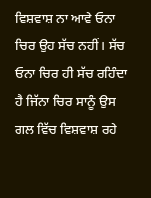ਵਿਸ਼ਵਾਸ਼ ਨਾ ਆਵੇ ਓਨਾ ਚਿਰ ਉਹ ਸੱਚ ਨਹੀਂ। ਸੱਚ ਓਨਾ ਚਿਰ ਹੀ ਸੱਚ ਰਹਿੰਦਾ ਹੈ ਜਿੱਨਾ ਚਿਰ ਸਾਨੂੰ ਉਸ ਗਲ ਵਿੱਚ ਵਿਸ਼ਵਾਸ਼ ਰਹੇ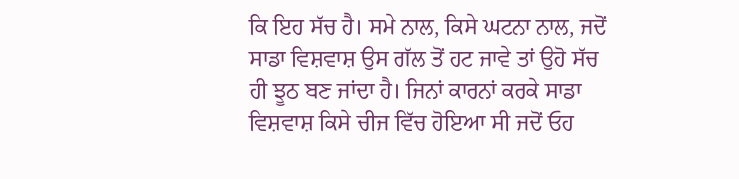ਕਿ ਇਹ ਸੱਚ ਹੈ। ਸਮੇ ਨਾਲ, ਕਿਸੇ ਘਟਨਾ ਨਾਲ, ਜਦੋਂ ਸਾਡਾ ਵਿਸ਼ਵਾਸ਼ ਉਸ ਗੱਲ ਤੋਂ ਹਟ ਜਾਵੇ ਤਾਂ ਉਹੋ ਸੱਚ ਹੀ ਝੂਠ ਬਣ ਜਾਂਦਾ ਹੈ। ਜਿਨਾਂ ਕਾਰਨਾਂ ਕਰਕੇ ਸਾਡਾ ਵਿਸ਼ਵਾਸ਼ ਕਿਸੇ ਚੀਜ ਵਿੱਚ ਹੋਇਆ ਸੀ ਜਦੋਂ ਓਹ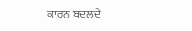ਕਾਰਨ ਬਦਲਦੇ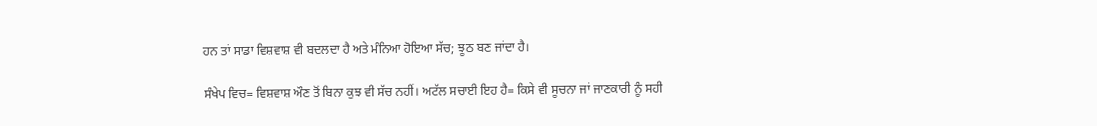ਹਨ ਤਾਂ ਸਾਡਾ ਵਿਸ਼ਵਾਸ਼ ਵੀ ਬਦਲਦਾ ਹੈ ਅਤੇ ਮੰਨਿਆ ਹੋਇਆ ਸੱਚ; ਝੂਠ ਬਣ ਜਾਂਦਾ ਹੈ।

ਸੰਖੇਪ ਵਿਚ= ਵਿਸ਼ਵਾਸ਼ ਔਣ ਤੋਂ ਬਿਨਾ ਕੁਝ ਵੀ ਸੱਚ ਨਹੀਂ। ਅਟੱਲ ਸਚਾਈ ਇਹ ਹੈ= ਕਿਸੇ ਵੀ ਸੂਚਨਾ ਜਾਂ ਜਾਣਕਾਰੀ ਨੂੰ ਸਹੀ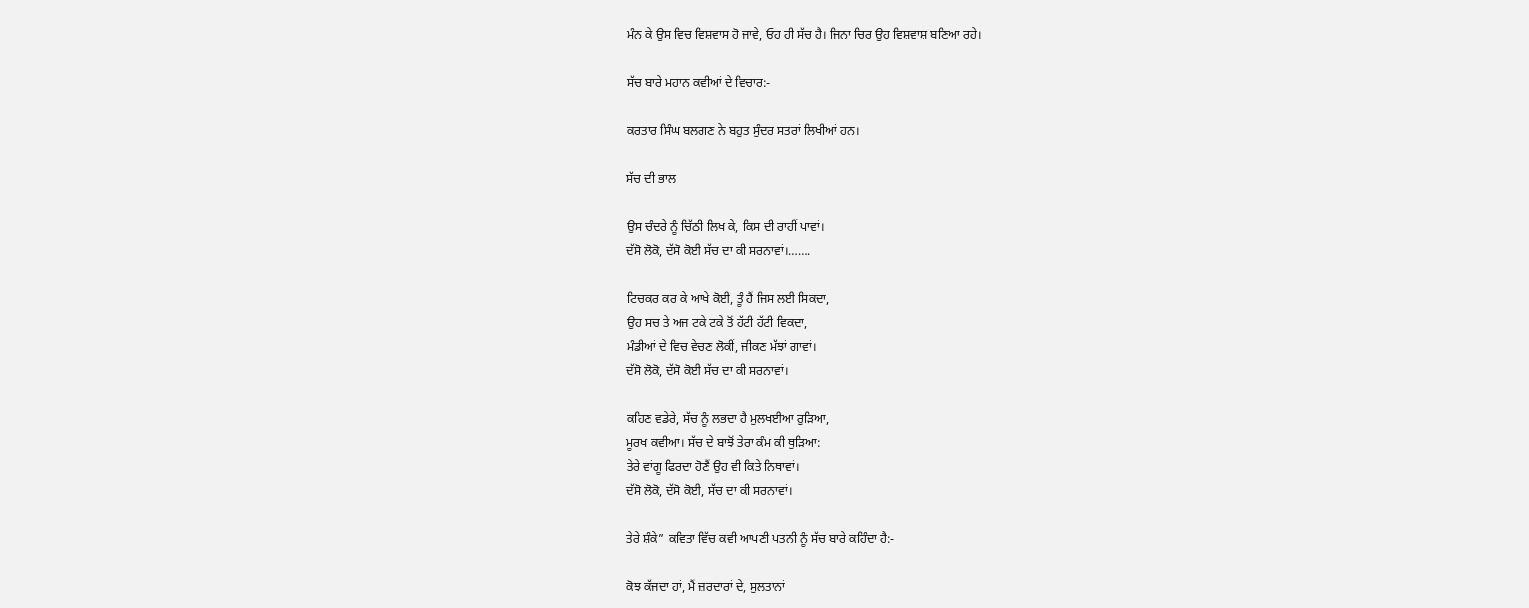ਮੰਨ ਕੇ ਉਸ ਵਿਚ ਵਿਸ਼ਵਾਸ ਹੋ ਜਾਵੇ, ਓਹ ਹੀ ਸੱਚ ਹੈ। ਜਿਨਾ ਚਿਰ ਉਹ ਵਿਸ਼ਵਾਸ਼ ਬਣਿਆ ਰਹੇ।

ਸੱਚ ਬਾਰੇ ਮਹਾਨ ਕਵੀਆਂ ਦੇ ਵਿਚਾਰ:-

ਕਰਤਾਰ ਸਿੰਘ ਬਲਗਣ ਨੇ ਬਹੁਤ ਸੁੰਦਰ ਸਤਰਾਂ ਲਿਖੀਆਂ ਹਨ।

ਸੱਚ ਦੀ ਭਾਲ

ਉਸ ਚੰਦਰੇ ਨੂੰ ਚਿੱਠੀ ਲਿਖ ਕੇ, ਕਿਸ ਦੀ ਰਾਹੀਂ ਪਾਵਾਂ।
ਦੱਸੋ ਲੋਕੋ, ਦੱਸੋ ਕੋਈ ਸੱਚ ਦਾ ਕੀ ਸਰਨਾਵਾਂ।…….

ਟਿਚਕਰ ਕਰ ਕੇ ਆਖੇ ਕੋਈ, ਤੂੰ ਹੈਂ ਜਿਸ ਲਈ ਸਿਕਦਾ,
ਉਹ ਸਚ ਤੇ ਅਜ ਟਕੇ ਟਕੇ ਤੋਂ ਹੱਟੀ ਹੱਟੀ ਵਿਕਦਾ,
ਮੰਡੀਆਂ ਦੇ ਵਿਚ ਵੇਚਣ ਲੋਕੀਂ, ਜੀਕਣ ਮੱਝਾਂ ਗਾਵਾਂ।
ਦੱਸੋ ਲੋਕੋ, ਦੱਸੋ ਕੋਈ ਸੱਚ ਦਾ ਕੀ ਸਰਨਾਵਾਂ।

ਕਹਿਣ ਵਡੇਰੇ, ਸੱਚ ਨੂੰ ਲਭਦਾ ਹੈ ਮੁਲਖਈਆ ਰੁੜਿਆ,
ਮੂਰਖ ਕਵੀਆ। ਸੱਚ ਦੇ ਬਾਝੋਂ ਤੇਰਾ ਕੰਮ ਕੀ ਥੁੜਿਆ:
ਤੇਰੇ ਵਾਂਗੂ ਫਿਰਦਾ ਹੋਣੈਂ ਉਹ ਵੀ ਕਿਤੇ ਨਿਥਾਵਾਂ।
ਦੱਸੋ ਲੋਕੋ, ਦੱਸੋ ਕੋਈ, ਸੱਚ ਦਾ ਕੀ ਸਰਨਾਵਾਂ।

ਤੇਰੇ ਸ਼ੰਕੇ” ਕਵਿਤਾ ਵਿੱਚ ਕਵੀ ਆਪਣੀ ਪਤਨੀ ਨੂੰ ਸੱਚ ਬਾਰੇ ਕਹਿੰਦਾ ਹੈ:-

ਕੋਝ ਕੱਜਦਾ ਹਾਂ, ਮੈਂ ਜ਼ਰਦਾਰਾਂ ਦੇ, ਸੁਲਤਾਨਾਂ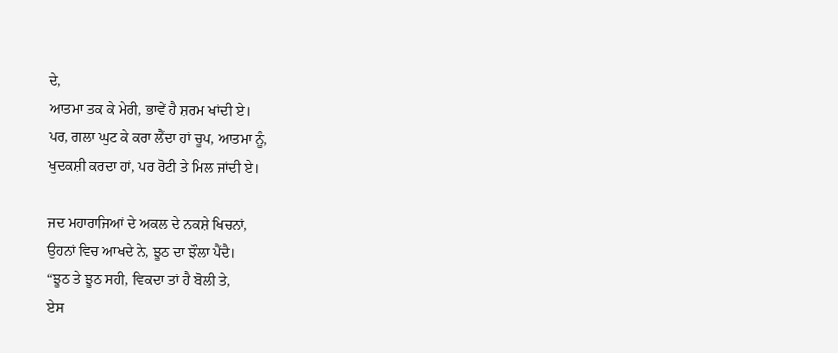ਦੇ,
ਆਤਮਾ ਤਕ ਕੇ ਮੇਰੀ, ਭਾਵੇਂ ਹੈ ਸ਼ਰਮ ਖਾਂਦੀ ਏ।
ਪਰ, ਗਲਾ ਘੁਟ ਕੇ ਕਰਾ ਲੈਂਦਾ ਹਾਂ ਚੂਪ, ਆਤਮਾ ਨੂੰ,
ਖੁਦਕਸ਼ੀ ਕਰਦਾ ਹਾਂ, ਪਰ ਰੋਟੀ ਤੇ ਮਿਲ ਜਾਂਦੀ ਏ।

ਜਦ ਮਹਾਰਾਜਿਆਂ ਦੇ ਅਕਲ ਦੇ ਨਕਸ਼ੇ ਖਿਚਨਾਂ,
ਉਹਨਾਂ ਵਿਚ ਆਖਦੇ ਨੇ, ਝੂਠ ਦਾ ਝੌਲਾ ਪੈਂਦੈ।
“ਝੂਠ ਤੇ ਝੂਠ ਸਹੀ, ਵਿਕਦਾ ਤਾਂ ਹੈ ਬੋਲੀ ਤੇ,
ਏਸ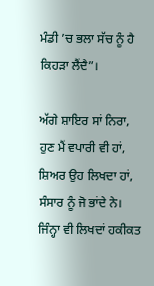ਮੰਡੀ ’ਚ ਭਲਾ ਸੱਚ ਨੂੰ ਹੈ ਕਿਹੜਾ ਲੈਂਦੈ”।

ਅੱਗੇ ਸ਼ਾਇਰ ਸਾਂ ਨਿਰਾ, ਹੁਣ ਮੈਂ ਵਪਾਰੀ ਵੀ ਹਾਂ,
ਸ਼ਿਅਰ ਉਹ ਲਿਖਦਾ ਹਾਂ, ਸੰਸਾਰ ਨੂੰ ਜੋ ਭਾਂਦੇ ਨੇ।
ਜਿੰਨ੍ਹਾ ਵੀ ਲਿਖਦਾਂ ਹਕੀਕਤ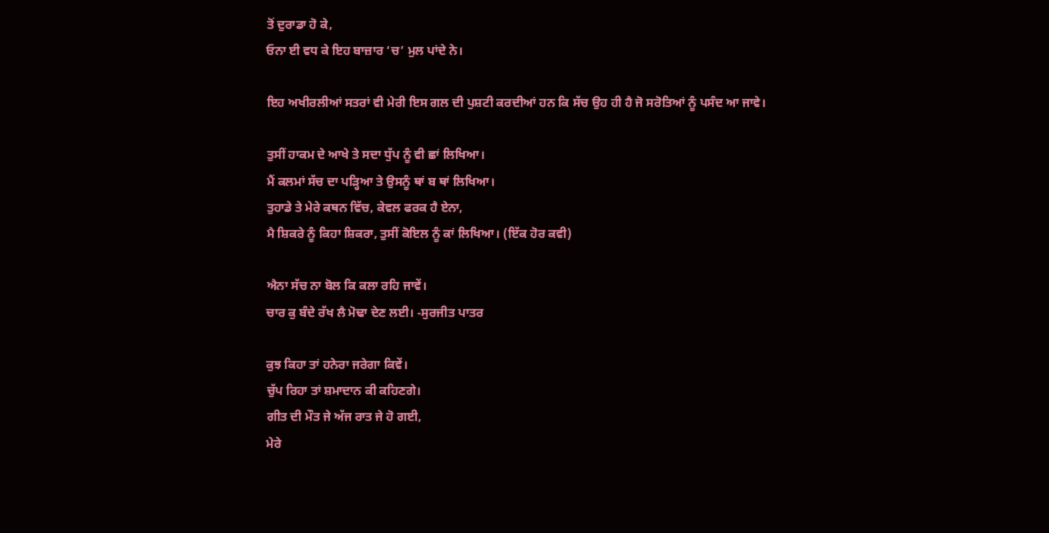ਤੋਂ ਦੁਰਾਡਾ ਹੋ ਕੇ,
ਓਨਾ ਈ ਵਧ ਕੇ ਇਹ ਬਾਜ਼ਾਰ ‘ਚ’ ਮੁਲ ਪਾਂਦੇ ਨੇ।

ਇਹ ਅਖੀਰਲੀਆਂ ਸਤਰਾਂ ਵੀ ਮੇਰੀ ਇਸ ਗਲ ਦੀ ਪੁਸ਼ਟੀ ਕਰਦੀਆਂ ਹਨ ਕਿ ਸੱਚ ਉਹ ਹੀ ਹੈ ਜੋ ਸਰੋਤਿਆਂ ਨੂੰ ਪਸੰਦ ਆ ਜਾਵੇ।

ਤੁਸੀਂ ਹਾਕਮ ਦੇ ਆਖੇ ਤੇ ਸਦਾ ਧੁੱਪ ਨੂੰ ਵੀ ਛਾਂ ਲਿਖਿਆ।
ਮੈਂ ਕਲਮਾਂ ਸੱਚ ਦਾ ਪੜ੍ਹਿਆ ਤੇ ਉਸਨੂੰ ਥਾਂ ਬ ਥਾਂ ਲਿਖਿਆ।
ਤੁਹਾਡੇ ਤੇ ਮੇਰੇ ਕਥਨ ਵਿੱਚ, ਕੇਵਲ ਫਰਕ ਹੈ ਏਨਾ,
ਮੈ ਸ਼ਿਕਰੇ ਨੂੰ ਕਿਹਾ ਸ਼ਿਕਰਾ, ਤੁਸੀਂ ਕੋਇਲ ਨੂੰ ਕਾਂ ਲਿਖਿਆ। (ਇੱਕ ਹੋਰ ਕਵੀ)

ਐਨਾ ਸੱਚ ਨਾ ਬੋਲ ਕਿ ਕਲਾ ਰਹਿ ਜਾਵੇਂ।
ਚਾਰ ਕੁ ਬੰਦੇ ਰੱਖ ਲੈ ਮੋਢਾ ਦੇਣ ਲਈ। -ਸੁਰਜੀਤ ਪਾਤਰ

ਕੁਝ ਕਿਹਾ ਤਾਂ ਹਨੇਰਾ ਜਰੇਗਾ ਕਿਵੇਂ।
ਚੁੱਪ ਰਿਹਾ ਤਾਂ ਸ਼ਮਾਦਾਨ ਕੀ ਕਹਿਣਗੇ।
ਗੀਤ ਦੀ ਮੌਤ ਜੇ ਅੱਜ ਰਾਤ ਜੇ ਹੋ ਗਈ,
ਮੇਰੇ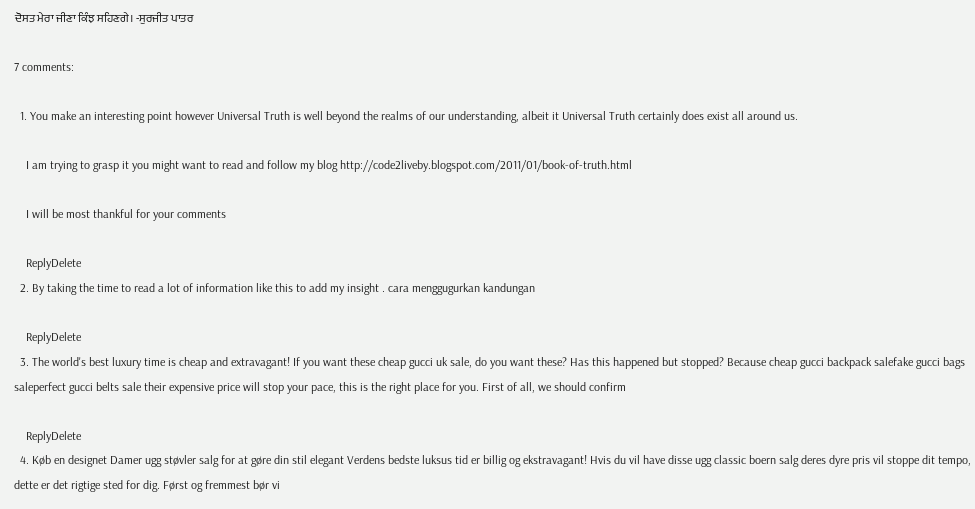ਦੋਸਤ ਮੇਰਾ ਜੀਣਾ ਕਿੰਝ ਸਹਿਣਗੇ। -ਸੁਰਜੀਤ ਪਾਤਰ

7 comments:

  1. You make an interesting point however Universal Truth is well beyond the realms of our understanding, albeit it Universal Truth certainly does exist all around us.

    I am trying to grasp it you might want to read and follow my blog http://code2liveby.blogspot.com/2011/01/book-of-truth.html

    I will be most thankful for your comments

    ReplyDelete
  2. By taking the time to read a lot of information like this to add my insight . cara menggugurkan kandungan

    ReplyDelete
  3. The world's best luxury time is cheap and extravagant! If you want these cheap gucci uk sale, do you want these? Has this happened but stopped? Because cheap gucci backpack salefake gucci bags saleperfect gucci belts sale their expensive price will stop your pace, this is the right place for you. First of all, we should confirm

    ReplyDelete
  4. Køb en designet Damer ugg støvler salg for at gøre din stil elegant Verdens bedste luksus tid er billig og ekstravagant! Hvis du vil have disse ugg classic boern salg deres dyre pris vil stoppe dit tempo, dette er det rigtige sted for dig. Først og fremmest bør vi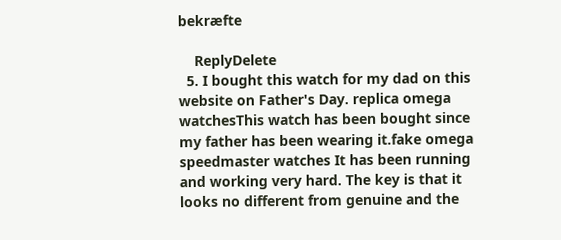bekræfte

    ReplyDelete
  5. I bought this watch for my dad on this website on Father's Day. replica omega watchesThis watch has been bought since my father has been wearing it.fake omega speedmaster watches It has been running and working very hard. The key is that it looks no different from genuine and the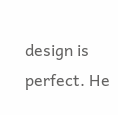design is perfect. He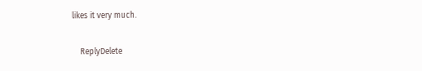likes it very much.

    ReplyDelete